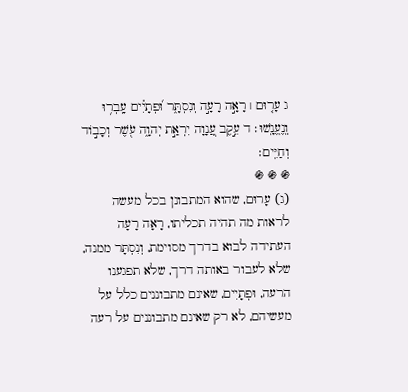ג עָר֤וּם ׀ רָאָ֣ה רָעָ֣ה וְנִסְתָּ֑ר וּ֝פְתָיִ֗ים עָֽבְר֥וּ וְֽנֶעֱנָֽשׁוּ׃ ד עֵ֣קֶב עֲ֭נָוָה יִרְאַ֣ת יְהוָ֑ה עֹ֖שֶׁר וְכָב֣וֹד וְחַיִּֽים׃
֍ ֍ ֍
(ג) עָרוּם, שהוא המתבונן בכל מעשה לראות מה תהיה תכליתו, רָאָה רָעָה העתידה לבוא בדרך מסוימת, וְנִסְתָּר ממנה, שלא לעבור באותה דרך, שלא תפגענו הרעה, וּפְתָיִים, שאינם מתבוננים כלל על מעשיהם, לא רק שאינם מתבוננים על רעה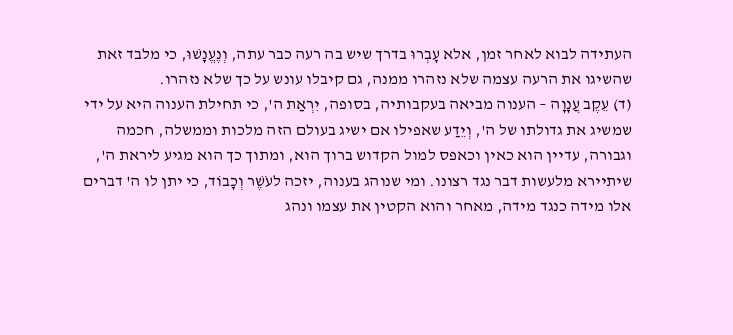העתידה לבוא לאחר זמן, אלא עָבְרוּ בדרך שיש בה רעה כבר עתה, וְנֶעֱנָשׁוּ, כי מלבד זאת שהשיגו את הרעה עצמה שלא נזהרו ממנה, גם קיבלו עונש על כך שלא נזהרו.
(ד) עֵקֶב עֲנָוָה – הענוה מביאה בעקבותיה, בסופה, יִרְאַת ה', כי תחילת הענוה היא על ידי שמשיג את גדולתו של ה', וְיֵדַע שאפילו אם ישיג בעולם הזה מלכות וממשלה, חכמה וגבורה, עדיין הוא כאין וכאפס למול הקדוש ברוך הוא, ומתוך כך הוא מגיע ליראת ה', שיתיירא מלעשות דבר נגד רצונו. ומי שנוהג בענוה, יזכה לעֹשֶׁר וְכָבוֹד, כי יתן לו ה' דברים אלו מידה כנגד מידה, מאחר והוא הקטין את עצמו ונהג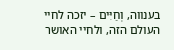בענווה, וְחַיִּים – יזכה לחיי העולם הזה, ולחיי האושר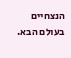הנצחיים בעולם הבא.